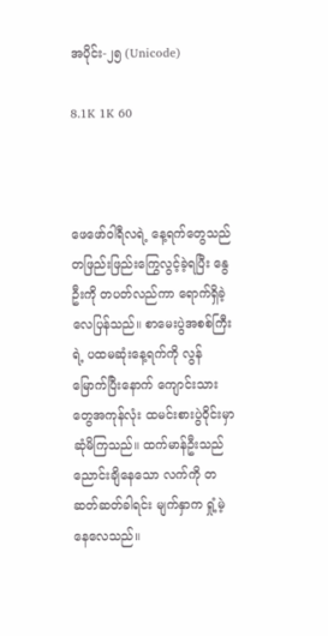အပိုင်း-၂၅ (Unicode)

8.1K 1K 60



ဖေဖော်ဝါရီလရဲ့ နေ့ရက်တွေသည် တဖြည်းဖြည်းကြွေလွင့်ခဲ့ရပြီး နွေဦးကို တပတ်လည်ကာ ရောက်ရှိခဲ့လေပြန်သည်။ စာမေးပွဲအစစ်ကြီးရဲ့ ပထမဆုံးနေ့ရက်ကို လွန်မြောက်ပြီးနောက် ကျောင်းသားတွေအကုန်လုံး ထမင်းစားပွဲဝိုင်းမှာ ဆုံမိကြသည်။ ထက်မာန်ဦးသည် ညောင်းချိနေသော လက်ကို တဆတ်ဆတ်ခါရင်း မျက်နှာက ရှုံ့မဲ့နေလေသည်။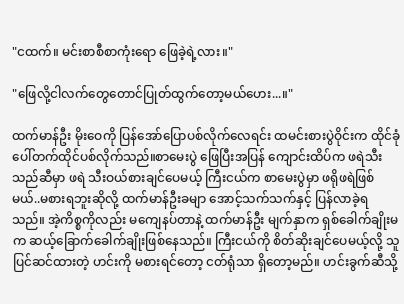"ငထက်။ မင်းစာစီစာကုံးရော ဖြေခဲ့ရဲ့လား။"

"ဖြေလို့ငါလက်တွေတောင်ပြုတ်ထွက်တော့မယ်ဟေး...။"

ထက်မာန်ဦး မိုးဝေကို ပြန်အော်ပြောပစ်လိုက်လေရင်း ထမင်းစားပွဲဝိုင်းက ထိုင်ခုံပေါ်တက်ထိုင်ပစ်လိုက်သည်။စာမေးပွဲ ဖြေပြီးအပြန် ကျောင်းထိပ်က ဖရဲသီးသည်ဆီမှာ ဖရဲ သီးဝယ်စားချင်ပေမယ့် ကြီးငယ်က စာမေးပွဲမှာ ဖရိုဖရဲဖြစ်မယ်..မစားရဘူးဆိုလို့ ထက်မာန်ဦးခမျာ အောင့်သက်သက်နှင့် ပြန်လာခဲ့ရသည်။ အဲ့ကိစ္စကိုလည်း မကျေနပ်တာနဲ့ ထက်မာန်ဦး မျက်နှာက ရှစ်ခေါက်ချိုးမက ဆယ့်ခြောက်ခေါက်ချိုးဖြစ်နေသည်။ ကြီးငယ်ကို စိတ်ဆိုးချင်ပေမယ့်လို့ သူပြင်ဆင်ထားတဲ့ ဟင်းကို မစားရင်တော့ ငတ်ရုံသာ ရှိတော့မည်။ ဟင်းခွက်ဆီသို့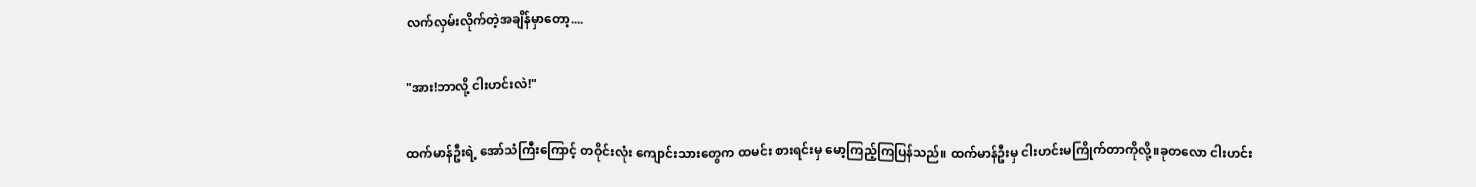လက်လှမ်းလိုက်တဲ့အချိန်မှာတော့....

"အား!ဘာလို့ ငါးဟင်းလဲ!"

ထက်မာန်ဦးရဲ့ အော်သံကြီးကြောင့် တဝိုင်းလုံး ကျောင်းသားတွေက ထမင်း စားရင်းမှ မော့ကြည့်ကြပြန်သည်။ ထက်မာန်ဦးမှ ငါးဟင်းမကြိုက်တာကိုလို့။ခုတလော ငါးဟင်း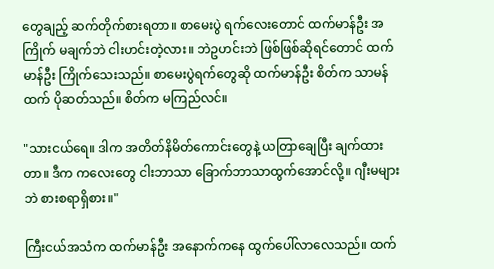တွေချည့် ဆက်တိုက်စားရတာ။ စာမေးပွဲ ရက်လေးတောင် ထက်မာန်ဦး အကြိုက် မချက်ဘဲ ငါးဟင်းတဲ့လား။ ဘဲဥဟင်းဘဲ ဖြစ်ဖြစ်ဆိုရင်တောင် ထက်မာန်ဦး ကြိုက်သေးသည်။ စာမေးပွဲရက်တွေဆို ထက်မာန်ဦး စိတ်က သာမန်ထက် ပိုဆတ်သည်။ စိတ်က မကြည်လင်။

"သားငယ်ရေ။ ဒါက အတိတ်နိမိတ်ကောင်းတွေနဲ့ ယတြာချေပြီး ချက်ထားတာ။ ဒီက ကလေးတွေ ငါးဘာသာ ခြောက်ဘာသာထွက်အောင်လို့။ ဂျီးမများဘဲ စားစရာရှိစား။"

ကြီးငယ်အသံက ထက်မာန်ဦး အနောက်ကနေ ထွက်ပေါ်လာလေသည်။ ထက်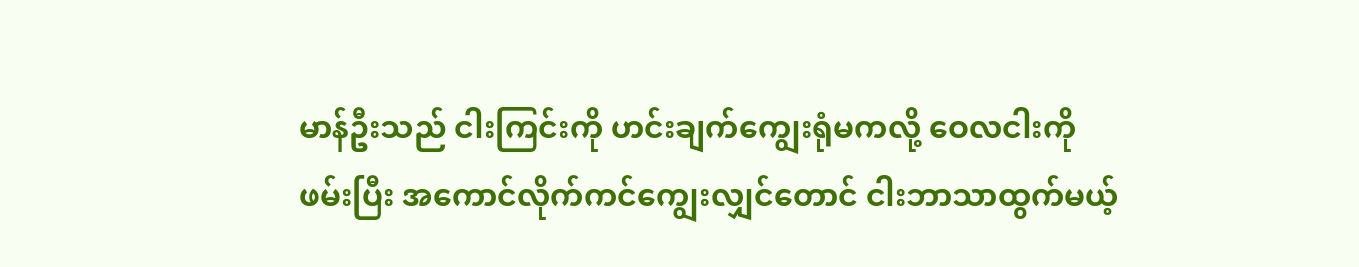မာန်ဦးသည် ငါးကြင်းကို ဟင်းချက်ကျွေးရုံမကလို့ ဝေလငါးကိုဖမ်းပြီး အကောင်လိုက်ကင်ကျွေးလျှင်တောင် ငါးဘာသာထွက်မယ့်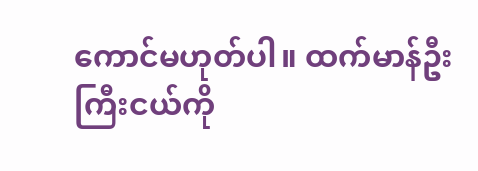ကောင်မဟုတ်ပါ။ ထက်မာန်ဦး ကြီးငယ်ကို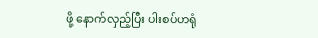ဖို့ နောက်လှည့်ပြီး ပါးစပ်ဟရုံ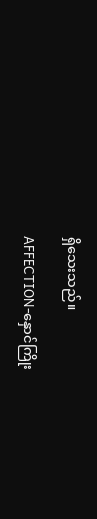ရှိသေးသည်။

AFFECTION-နှောင်ကြိုး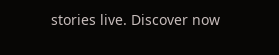stories live. Discover now